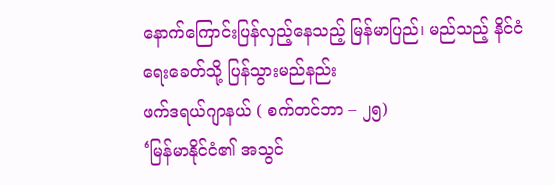နောက်ကြောင်းပြန်လှည့်နေသည့် မြန်မာပြည်၊ မည်သည့် နိင်ငံရေးခေတ်သို့ ပြန်သွားမည်နည်း
ဖက်ဒရယ်ဂျာနယ် ( စက်တင်ဘာ – ၂၅)
‘မြန်မာနိုင်ငံ၏ အသွင်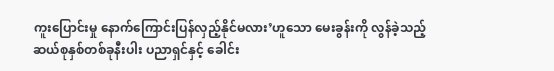ကူးပြောင်းမှု နောက်ကြောင်းပြန်လှည့်နိုင်မလား’ဟူသော မေးခွန်းကို လွန်ခဲ့သည့် ဆယ်စုနှစ်တစ်ခုနီးပါး ပညာရှင်နှင့် ခေါင်း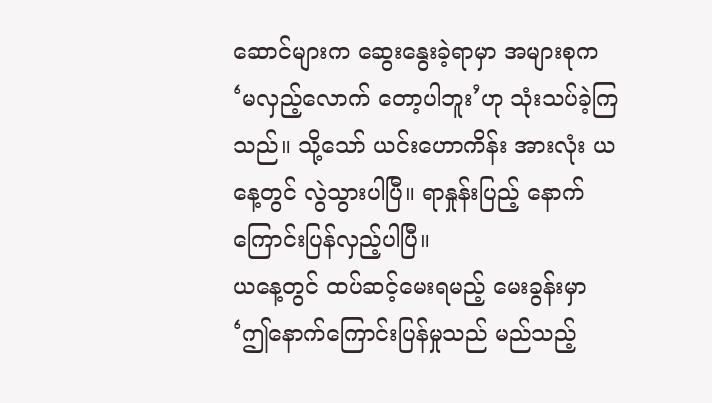ဆောင်များက ဆွေးနွေးခဲ့ရာမှာ အများစုက ‘မလှည့်လောက် တော့ပါဘူး’ဟု သုံးသပ်ခဲ့ကြသည်။ သို့သော် ယင်းဟောကိန်း အားလုံး ယနေ့တွင် လွဲသွားပါပြီ။ ရာနှုန်းပြည့် နောက်ကြောင်းပြန်လှည့်ပါပြီ။
ယနေ့တွင် ထပ်ဆင့်မေးရမည့် မေးခွန်းမှာ ‘ဤနောက်ကြောင်းပြန်မှုသည် မည်သည့်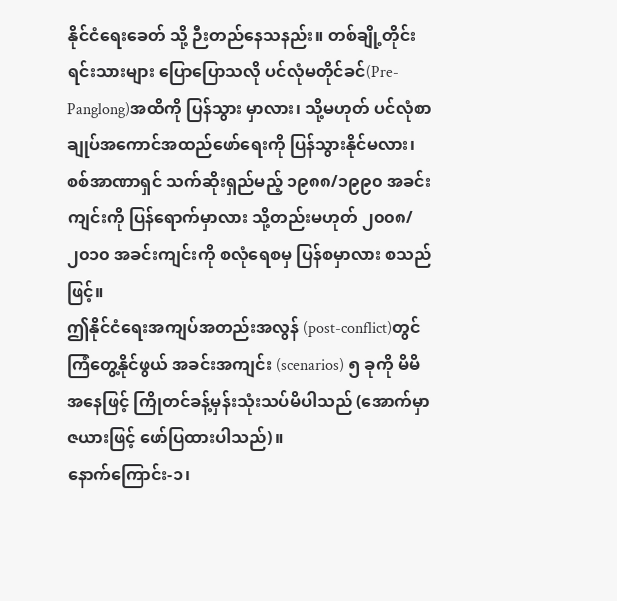နိုင်ငံရေးခေတ် သို့ ဉီးတည်နေသနည်း။ တစ်ချို့တိုင်းရင်းသားများ ပြောပြောသလို ပင်လုံမတိုင်ခင်(Pre-Panglong)အထိကို ပြန်သွား မှာလား၊ သို့မဟုတ် ပင်လုံစာချုပ်အကောင်အထည်ဖော်ရေးကို ပြန်သွားနိုင်မလား၊ စစ်အာဏာရှင် သက်ဆိုးရှည်မည့် ၁၉၈၈/၁၉၉၀ အခင်းကျင်းကို ပြန်ရောက်မှာလား သို့တည်းမဟုတ် ၂၀၀၈/၂၀၁၀ အခင်းကျင်းကို စလုံရေစမှ ပြန်စမှာလား စသည်ဖြင့်။
ဤနိုင်ငံရေးအကျပ်အတည်းအလွန် (post-conflict)တွင် ကြံတွေ့နိုင်ဖွယ် အခင်းအကျင်း (scenarios) ၅ ခုကို မိမိအနေဖြင့် ကြိုတင်ခန့်မှန်းသုံးသပ်မိပါသည် (အောက်မှာ ဇယားဖြင့် ဖော်ပြထားပါသည်)။
နောက်ကြောင်း-၁၊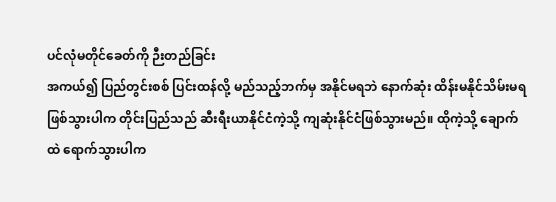ပင်လုံမတိုင်ခေတ်ကို ဉီးတည်ခြင်း
အကယ်၍ ပြည်တွင်းစစ် ပြင်းထန်လို့ မည်သည့်ဘက်မှ အနိုင်မရဘဲ နောက်ဆုံး ထိန်းမနိုင်သိမ်းမရ ဖြစ်သွားပါက တိုင်းပြည်သည် ဆီးရီးယာနိုင်ငံကဲ့သို့ ကျဆုံးနိုင်ငံဖြစ်သွားမည်။ ထိုကဲ့သို့ ချောက်ထဲ ရောက်သွားပါက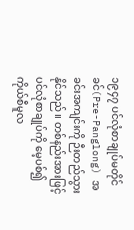၁၉၄၇ ပင်လုံစာချုပ်မတိုင်ခင်(Pre-Panglong) အခင်းအကျင်းကို ဉီးတည်သွားနိုင်သည်။ တစ်နည်းအားဖြင့် ပင်လုံစာချုပ်ကို မေ့ပစ်၍ ကိုယ်စီမူလ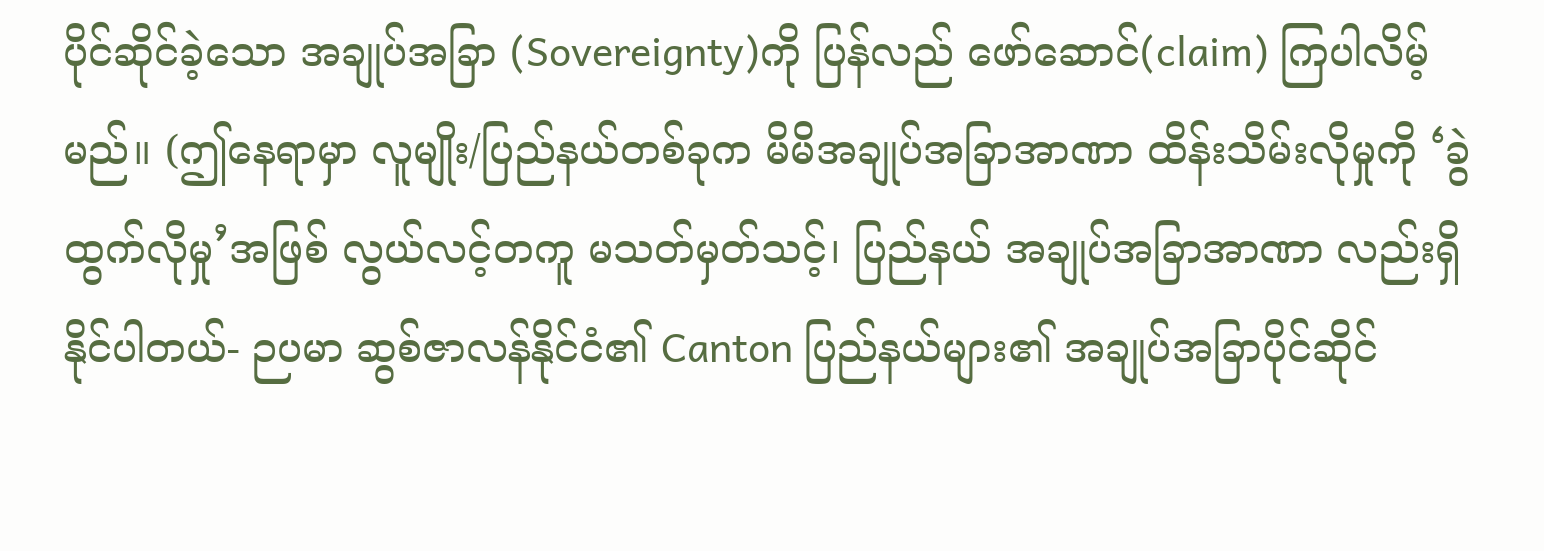ပိုင်ဆိုင်ခဲ့သော အချုပ်အခြာ (Sovereignty)ကို ပြန်လည် ဖော်ဆောင်(claim) ကြပါလိမ့်မည်။ (ဤနေရာမှာ လူမျိုး/ပြည်နယ်တစ်ခုက မိမိအချုပ်အခြာအာဏာ ထိန်းသိမ်းလိုမှုကို ‘ခွဲထွက်လိုမှု’အဖြစ် လွယ်လင့်တကူ မသတ်မှတ်သင့်၊ ပြည်နယ် အချုပ်အခြာအာဏာ လည်းရှိနိုင်ပါတယ်- ဉပမာ ဆွစ်ဇာလန်နိုင်ငံ၏ Canton ပြည်နယ်များ၏ အချုပ်အခြာပိုင်ဆိုင်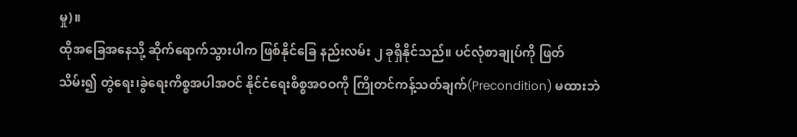မှု)။
ထိုအခြေအနေသို့ ဆိုက်ရောက်သွားပါက ဖြစ်နိုင်ခြေ နည်းလမ်း ၂ ခုရှိနိုင်သည်။ ပင်လုံစာချုပ်ကို ဖြတ်သိမ်း၍ တွဲရေး၊ခွဲရေးကိစ္စအပါအဝင် နိုင်ငံရေးစိစ္စအဝဝကို ကြိုတင်ကန့်သတ်ချက်(Precondition) မထားဘဲ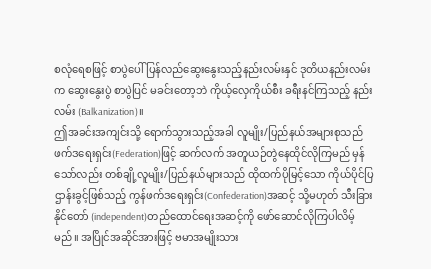စလုံရေစဖြင့် စာပွဲပေါ် ပြန်လည်ဆွေးနွေးသည့်နည်းလမ်းနှင် ဒုတိယနည်းလမ်းက ဆွေးနွေးပွဲ စာပွဲပြင် မခင်းတော့ဘဲ ကိုယ့်လှေကိုယ်စီး ခရီးနင်ကြသည့် နည်းလမ်း (Balkanization)။
ဤအခင်းအကျင်းသို့ ရောက်သွားသည့်အခါ လူမျိုး/ပြည်နယ်အများစုသည် ဖက်ဒရေးရှင်း(Federation)ဖြင့် ဆက်လက် အတူယဉ်တွဲနေထိုင်လိုကြမည် မှန်သော်လည်း တစ်ချို့လူမျိုး/ပြည်နယ်များသည် ထိုထက်ပိုမြင့်သော ကိုယ်ပိုင်ပြဌာန်းခွင့်ဖြစ်သည့် ကွန်ဖက်ဒရေးရှင်း(Confederation)အဆင့် သို့မဟုတ် သီးခြားနိုင်တော် (independent)တည်ထောင်ရေးအဆင့်ကို ဖော်ဆောင်လိုကြပါလိမ့်မည်။ အပြိုင်အဆိုင်အားဖြင့် ဗမာအမျိုးသား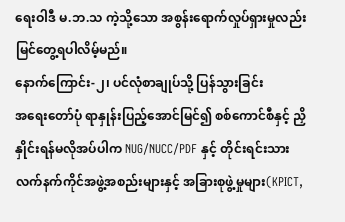ရေးဝါဒီ မ.ဘ.သ ကဲ့သို့သော အစွန်းရောက်လှုပ်ရှားမှုလည်း မြင်တွေ့ရပါလိမ့်မည်။
နောက်ကြောင်း-၂၊ ပင်လုံစာချုပ်သို့ ပြန်သွားခြင်း
အရေးတော်ပုံ ရာနှုန်းပြည့်အောင်မြင်၍ စစ်ကောင်စီနှင့် ညှိနှိုင်းရန်မလိုအပ်ပါက NUG/NUCC/PDF နှင့် တိုင်းရင်းသား လက်နက်ကိုင်အဖွဲ့အစည်းများနှင့် အခြားစုဖွဲ့မှုများ(KPICT,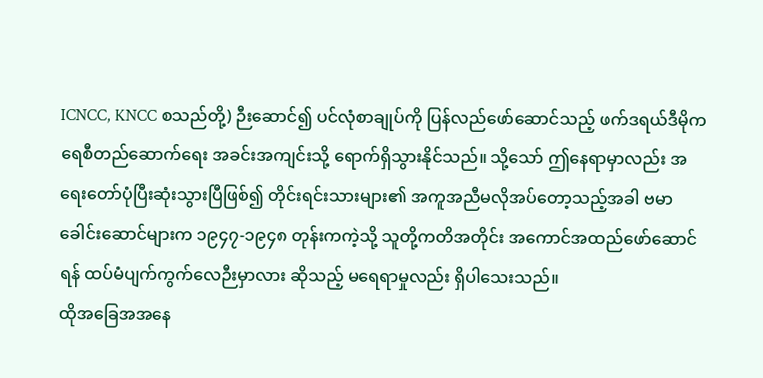ICNCC, KNCC စသည်တို့) ဉီးဆောင်၍ ပင်လုံစာချုပ်ကို ပြန်လည်ဖော်ဆောင်သည့် ဖက်ဒရယ်ဒီမိုကရေစီတည်ဆောက်ရေး အခင်းအကျင်းသို့ ရောက်ရှိသွားနိုင်သည်။ သို့သော် ဤနေရာမှာလည်း အရေးတော်ပုံပြီးဆုံးသွားပြီဖြစ်၍ တိုင်းရင်းသားများ၏ အကူအညီမလိုအပ်တော့သည့်အခါ ဗမာခေါင်းဆောင်များက ၁၉၄၇-၁၉၄၈ တုန်းကကဲ့သို့ သူတို့ကတိအတိုင်း အကောင်အထည်ဖော်ဆောင်ရန် ထပ်မံပျက်ကွက်လေဉီးမှာလား ဆိုသည့် မရေရာမှုလည်း ရှိပါသေးသည်။
ထိုအခြေအအနေ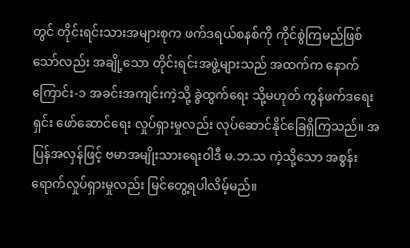တွင် တိုင်းရင်းသားအများစုက ဖက်ဒရယ်စနစ်ကို ကိုင်စွဲကြမည်ဖြစ်သော်လည်း အချို့သော တိုင်းရင်းအဖွဲ့များသည် အထက်က နောက်ကြောင်း-၁ အခင်းအကျင်းကဲ့သို့ ခွဲထွက်ရေး သို့မဟုတ် ကွန်ဖက်ဒရေးရှင်း ဖော်ဆောင်ရေး လှုပ်ရှားမှုလည်း လုပ်ဆောင်နိုင်ခြေရှိကြသည်။ အပြန်အလှန်ဖြင့် ဗမာအမျိုးသားရေးဝါဒီ မ.ဘ.သ ကဲ့သို့သော အစွန်းရောက်လှုပ်ရှားမှုလည်း မြင်တွေ့ရပါလိမ့်မည်။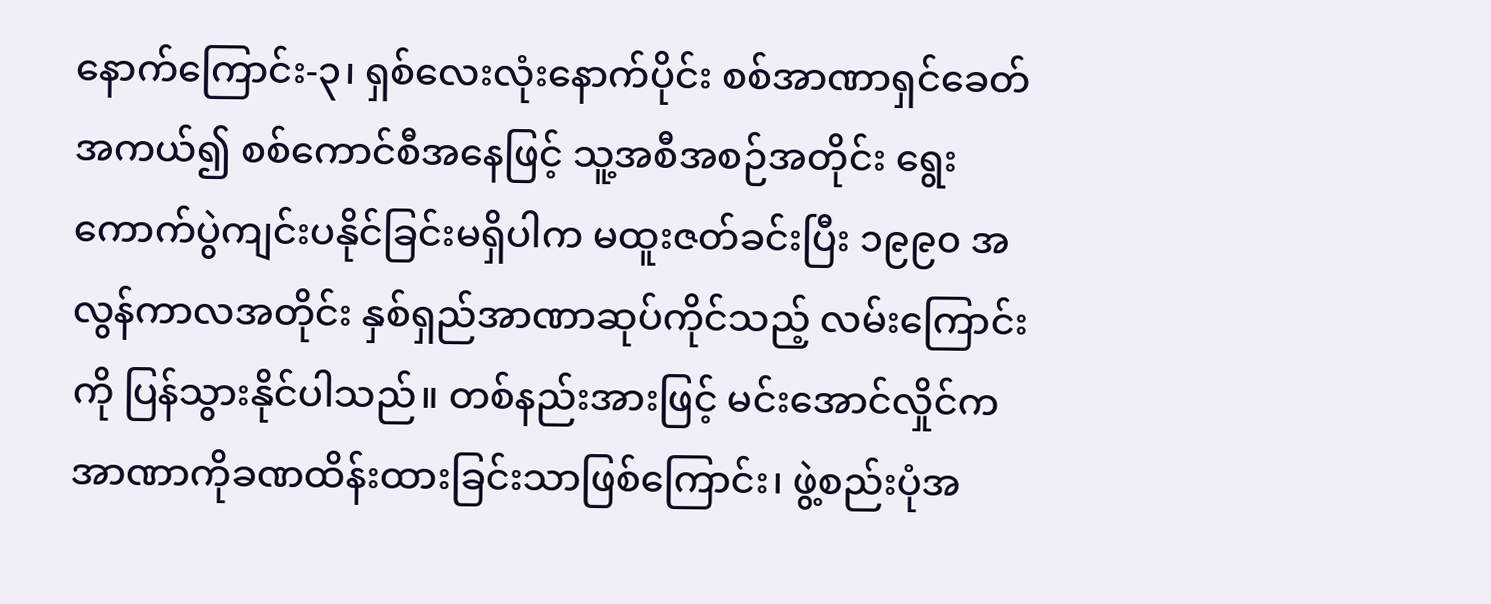နောက်ကြောင်း-၃၊ ရှစ်လေးလုံးနောက်ပိုင်း စစ်အာဏာရှင်ခေတ်
အကယ်၍ စစ်ကောင်စီအနေဖြင့် သူ့အစီအစဉ်အတိုင်း ရွေးကောက်ပွဲကျင်းပနိုင်ခြင်းမရှိပါက မထူးဇတ်ခင်းပြီး ၁၉၉၀ အလွန်ကာလအတိုင်း နှစ်ရှည်အာဏာဆုပ်ကိုင်သည့် လမ်းကြောင်းကို ပြန်သွားနိုင်ပါသည်။ တစ်နည်းအားဖြင့် မင်းအောင်လှိုင်က အာဏာကိုခဏထိန်းထားခြင်းသာဖြစ်ကြောင်း၊ ဖွဲ့စည်းပုံအ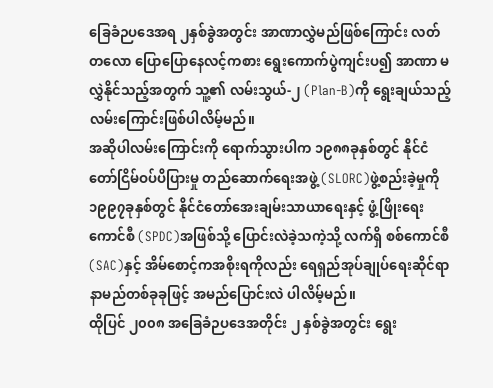ခြေခံဉပဒေအရ ၂နှစ်ခွဲအတွင်း အာဏာလွှဲမည်ဖြစ်ကြောင်း လတ်တလော ပြောပြောနေလင့်ကစား ရွေးကောက်ပွဲကျင်းပ၍ အာဏာ မလွှဲနိုင်သည့်အတွက် သူ့၏ လမ်းသွယ်-၂ (Plan-B)ကို ရွေးချယ်သည့် လမ်းကြောင်းဖြစ်ပါလိမ့်မည်။
အဆိုပါလမ်းကြောင်းကို ရောက်သွားပါက ၁၉၈၈ခုနှစ်တွင် နိုင်ငံတော်ငြိမ်ဝပ်ပိပြားမှု တည်ဆောက်ရေးအဖွဲ့ (SLORC)ဖွဲ့စည်းခဲ့မှုကို ၁၉၉၇ခုနှစ်တွင် နိုင်ငံတော်အေးချမ်းသာယာရေးနှင့် ဖွံ့ဖြိုးရေးကောင်စီ (SPDC)အဖြစ်သို့ ပြောင်းလဲခဲ့သကဲ့သို့ လက်ရှိ စစ်ကောင်စီ(SAC)နှင့် အိမ်စောင့်ကအစိုးရကိုလည်း ရေရှည်အုပ်ချုပ်ရေးဆိုင်ရာ နာမည်တစ်ခုခုဖြင့် အမည်ပြောင်းလဲ ပါလိမ့်မည်။
ထိုပြင် ၂၀၀၈ အခြေခံဉပဒေအတိုင်း ၂ နှစ်ခွဲအတွင်း ရွေး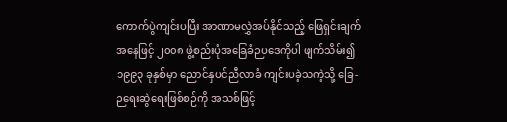ကောက်ပွဲကျင်းပပြီး အာဏာမလွှဲအပ်နိုင်သည့် ဖြေရှင်းချက်အနေဖြင့် ၂၀၀၈ ဖွဲ့စည်းပုံအခြေခံဉပဒေကိုပါ ဖျက်သိမ်း၍ ၁၉၉၃ ခုနှစ်မှာ ညောင်နှပင်ညီလာခံ ကျင်းပခဲ့သကဲ့သို့ ခြေ-ဉရေးဆွဲရေးဖြစ်စဉ်ကို အသစ်ဖြင့်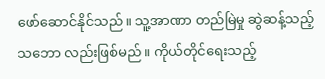ဖော်ဆောင်နိုင်သည်။ သူ့အာဏာ တည်မြဲမှု ဆွဲဆန့်သည့်သဘော လည်းဖြစ်မည်။ ကိုယ်တိုင်ရေးသည့်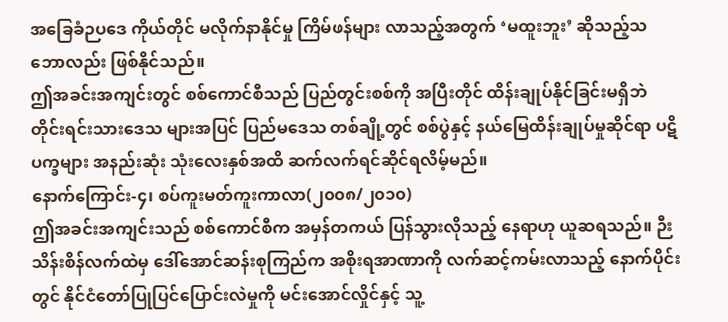အခြေခံဉပဒေ ကိုယ်တိုင် မလိုက်နာနိုင်မှု ကြိမ်ဖန်များ လာသည့်အတွက် ‘မထူးဘူး’ ဆိုသည့်သဘောလည်း ဖြစ်နိုင်သည်။
ဤအခင်းအကျင်းတွင် စစ်ကောင်စီသည် ပြည်တွင်းစစ်ကို အပြီးတိုင် ထိန်းချုပ်နိုင်ခြင်းမရှိဘဲ တိုင်းရင်းသားဒေသ များအပြင် ပြည်မဒေသ တစ်ချို့တွင် စစ်ပွဲနှင့် နယ်မြေထိန်းချုပ်မှုဆိုင်ရာ ပဋိပက္ခများ အနည်းဆုံး သုံးလေးနှစ်အထိ ဆက်လက်ရင်ဆိုင်ရလိမ့်မည်။
နောက်ကြောင်း-၄၊ စပ်ကူးမတ်ကူးကာလာ(၂၀၀၈/၂၀၁၀)
ဤအခင်းအကျင်းသည် စစ်ကောင်စီက အမှန်တကယ် ပြန်သွားလိုသည့် နေရာဟု ယူဆရသည်။ ဉီးသိန်းစိန်လက်ထဲမှ ဒေါ်အောင်ဆန်းစုကြည်က အစိုးရအာဏာကို လက်ဆင့်ကမ်းလာသည့် နောက်ပိုင်းတွင် နိုင်ငံတော်ပြုပြင်ပြောင်းလဲမှုကို မင်းအောင်လှိုင်နှင့် သူ့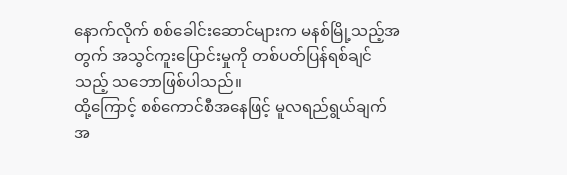နောက်လိုက် စစ်ခေါင်းဆောင်များက မနစ်မြို့သည့်အတွက် အသွင်ကူးပြောင်းမှုကို တစ်ပတ်ပြန်ရစ်ချင်သည့် သဘောဖြစ်ပါသည်။
ထို့ကြောင့် စစ်ကောင်စီအနေဖြင့် မူလရည်ရွယ်ချက်အ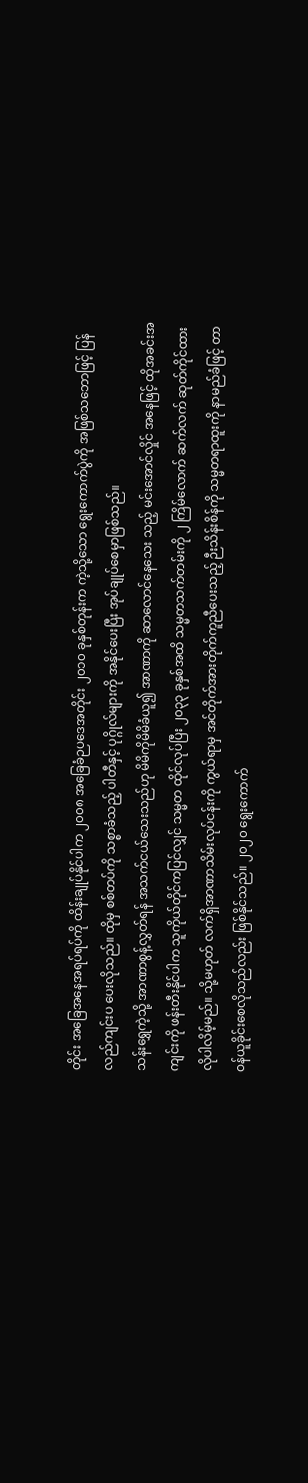တိုင်း အခြေအနေအရပ်ရပ်ကို ထိန်းချုပ်နိုင်ပါက ၂၀၀၈ အခြေခံဉပဒေအတိုင်း ၂၀၁၀ ခုနှစ်တုန်းက ကဲ့သို့သော ရွေးကောက်ပွဲကို အဖြစ်သဘောဖြင့် ပြန်လည်ကျင်းပ ပေးလိုသည်။ ထိုမှ စစ်တပ်ကို သစ္စာခံသည့် ပါတီနှင့် ပုဂ္ဂိုလ်များကို အနိုင်ပေးပြီး အုပ်ချုပ်စေမှာဖြစ်သည်။
သန်းရွှေကဲ့သို့ အာဏာစွန့်လွှတ်ရန် အသက်ငယ်သေးသည်ဟု မိမိကိုမိမိခံယူ၍ အာဏာကို ဆာလောင်နေသေး သည့် မင်းအောင်လှိုင် အနေဖြင့် ထိုအခင်းအကျင်းကို ဖန်းတီးနိုင်ပါက သူကိုယ်တိုင်ကပြင်လျှင် သမ္မတ ထိုင်လုပ်ပြီး ၂၀၃၃ ခုနှစ်အထိ သမ္မတသက်တမ်းကို ၂ ကြိမ်လောက် ဆက်လက် ဆုတ်ကိုင်ထား လိုပါလိမ့်မည်။ သို့မဟုတ် လက်ရှိအာဏာသိမ်းလုပ်ငန်းကို ကွယ်ရာမှ အင်တိုက်အားတိုက်ကူညီပေးသည့် ဉီးသိန်းစိန်ကို သမ္မတရာထူးကို နာမည်ခံဖြင့် တာဝန်ယူခိုင်းစေလိုသည်လည်း ဖြစ်နိုင်သည်။ ၂၀၂၀ ရွေးကောက်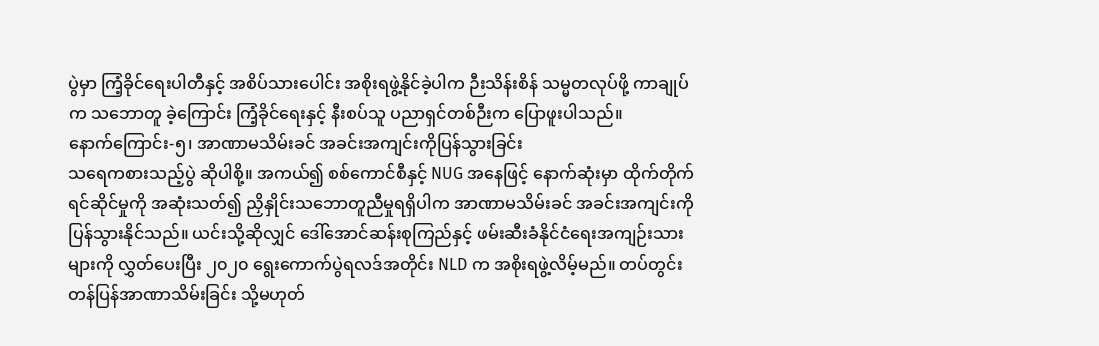ပွဲမှာ ကြံ့ခိုင်ရေးပါတီနှင့် အစိပ်သားပေါင်း အစိုးရဖွဲ့နိုင်ခဲ့ပါက ဉီးသိန်းစိန် သမ္မတလုပ်ဖို့ ကာချုပ်က သဘောတူ ခဲ့ကြောင်း ကြံ့ခိုင်ရေးနှင့် နီးစပ်သူ ပညာရှင်တစ်ဉီးက ပြောဖူးပါသည်။
နောက်ကြောင်း-၅၊ အာဏာမသိမ်းခင် အခင်းအကျင်းကိုပြန်သွားခြင်း
သရေကစားသည့်ပွဲ ဆိုပါစို့။ အကယ်၍ စစ်ကောင်စီနှင့် NUG အနေဖြင့် နောက်ဆုံးမှာ ထိုက်တိုက်ရင်ဆိုင်မှုကို အဆုံးသတ်၍ ညှိနှိုင်းသဘောတူညီမှုရရှိပါက အာဏာမသိမ်းခင် အခင်းအကျင်းကို ပြန်သွားနိုင်သည်။ ယင်းသို့ဆိုလျှင် ဒေါ်အောင်ဆန်းစုကြည်နှင့် ဖမ်းဆီးခံနိုင်ငံရေးအကျဉ်းသားများကို လွှတ်ပေးပြီး ၂၀၂၀ ရွေးကောက်ပွဲရလဒ်အတိုင်း NLD က အစိုးရဖွဲ့လိမ့်မည်။ တပ်တွင်း တန်ပြန်အာဏာသိမ်းခြင်း သို့မဟုတ်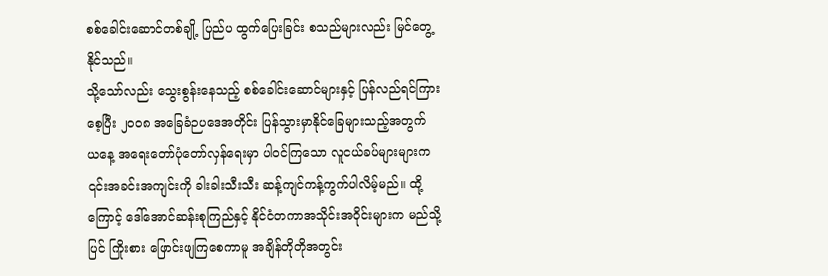စစ်ခေါင်းဆောင်တစ်ချို့ ပြည်ပ ထွက်ပြေးခြင်း စသည်များလည်း မြင်တွေ့နိုင်သည်။
သို့သော်လည်း သွေးစွန်းနေသည့် စစ်ခေါင်းဆောင်များနှင့် ပြန်လည်ရင်ကြားစေ့ပြီး ၂၀၀၈ အခြေခံဉပဒေအတိုင်း ပြန်သွားမှာနိုင်ခြေများသည့်အတွက် ယနေ့ အရေးတော်ပုံတော်လှန်ရေးမှာ ပါဝင်ကြသော လူငယ်ခပ်များများက ၎င်းအခင်းအကျင်းကို ခါးခါးသီးသီး ဆန့်ကျင်ကန့်ကွက်ပါလိမ့်မည်။ ထို့ကြောင့် ဒေါ်အောင်ဆန်းစုကြည်နှင့် နိုင်ငံတကာအသိုင်းအဝိုင်းများက မည်သို့ပြင် ကြိုးစား ဖြောင်းဖျကြစေကာမူ အချိန်တိုတိုအတွင်း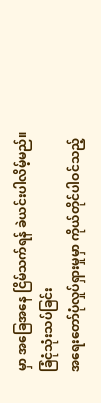မှာ အခြေအနေ ငြိမ်သက်ရန် ခဲယင်းပါလိမ့်မည်။
ခြံငုံသုံးသပ်ခြင်း
အရေးတော်ပုံလှုပ်ရှားမှုမှာ ကိုယ်တိုင်ပါဝင်သည့်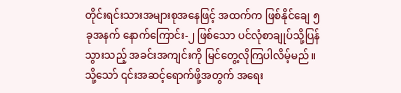တိုင်းရင်းသားအများစုအနေဖြင့် အထက်က ဖြစ်နိုင်ချေ ၅ ခုအနက် နောက်ကြောင်း-၂ ဖြစ်သော ပင်လုံစာချုပ်သို့ပြန်သွားသည့် အခင်းအကျင်းကို မြင်တွေ့လိုကြပါလိမ့်မည်။ သို့သော် ၎င်းအဆင့်ရောက်ဖို့အတွက် အရေး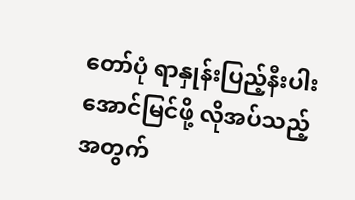တော်ပုံ ရာနှုန်းပြည့်နီးပါး အောင်မြင်ဖို့ လိုအပ်သည့်အတွက်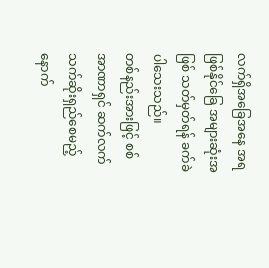လက်ရှိအခြေအနေ အရ ဖြစ်နိုင်ခြေ အများဆုံးအဖြစ် သတ်မှတ်ရန် ခက်ခဲပါသေးသည်။
တစ်နည်းအားဖြင့် စစ်အာဏာရှင် ဆက်လက် သက်ဆိုးရှည်စေမည့် နောက်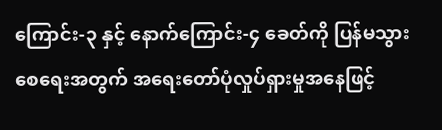ကြောင်း-၃ နှင့် နောက်ကြောင်း-၄ ခေတ်ကို ပြန်မသွားစေရေးအတွက် အရေးတော်ပုံလှုပ်ရှားမှုအနေဖြင့်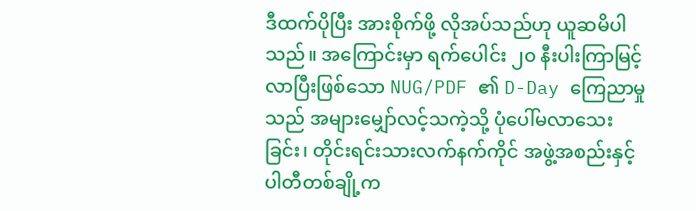ဒီထက်ပိုပြီး အားစိုက်ဖို့ လိုအပ်သည်ဟု ယူဆမိပါသည်။ အကြောင်းမှာ ရက်ပေါင်း ၂၀ နီးပါးကြာမြင့်လာပြီးဖြစ်သော NUG/PDF ၏ D-Day ကြေညာမှုသည် အများမျှော်လင့်သကဲ့သို့ ပုံပေါ်မလာသေးခြင်း၊ တိုင်းရင်းသားလက်နက်ကိုင် အဖွဲ့အစည်းနှင့် ပါတီတစ်ချို့က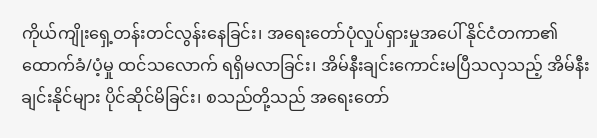ကိုယ်ကျိုးရှေ့တန်းတင်လွန်းနေခြင်း၊ အရေးတော်ပုံလှုပ်ရှားမှုအပေါ် နိုင်ငံတကာ၏ ထောက်ခံ/ပံ့မှု ထင်သလောက် ရရှိမလာခြင်း၊ အိမ်နီးချင်းကောင်းမပြီသလှသည့် အိမ်နီးချင်းနိုင်များ ပိုင်ဆိုင်မိခြင်း၊ စသည်တို့သည် အရေးတော်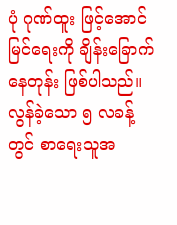ပုံ ဂုဏ်ထူး ဖြင့်အောင်မြင်ရေးကို ချိန်းခြောက်နေတုန်း ဖြစ်ပါသည်။
လွန်ခဲ့သော ၅ လခန့်တွင် စာရေးသူအ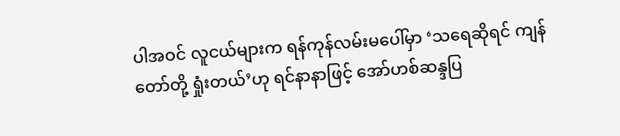ပါအဝင် လူငယ်များက ရန်ကုန်လမ်းမပေါ်မှာ ‘သရေဆိုရင် ကျန်တော်တို့ ရှုံးတယ်’ဟု ရင်နာနာဖြင့် အော်ဟစ်ဆန္ဒပြ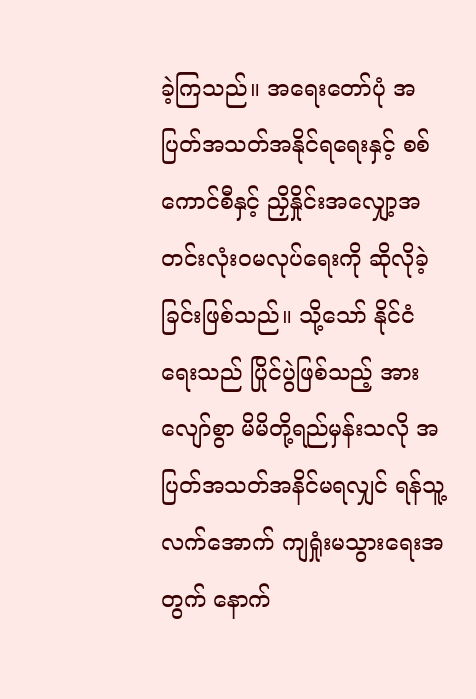ခဲ့ကြသည်။ အရေးတော်ပုံ အပြတ်အသတ်အနိုင်ရရေးနှင့် စစ်ကောင်စီနှင့် ညှိနှိုင်းအလျှော့အတင်းလုံးဝမလုပ်ရေးကို ဆိုလိုခဲ့ခြင်းဖြစ်သည်။ သို့သော် နိုင်ငံရေးသည် ပြိုင်ပွဲဖြစ်သည့် အားလျော်စွာ မိမိတို့ရည်မှန်းသလို အပြတ်အသတ်အနိင်မရလျှင် ရန်သူ့လက်အောက် ကျရှုံးမသွားရေးအတွက် နောက်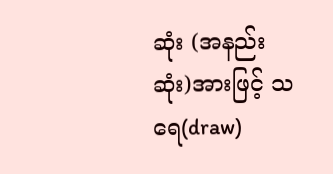ဆုံး (အနည်းဆုံး)အားဖြင့် သရေ(draw)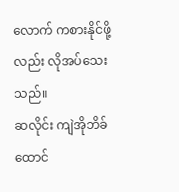လောက် ကစားနိုင်ဖို့လည်း လိုအပ်သေးသည်။
ဆလိုင်း ကျဲအိုဘိခ်ထောင်